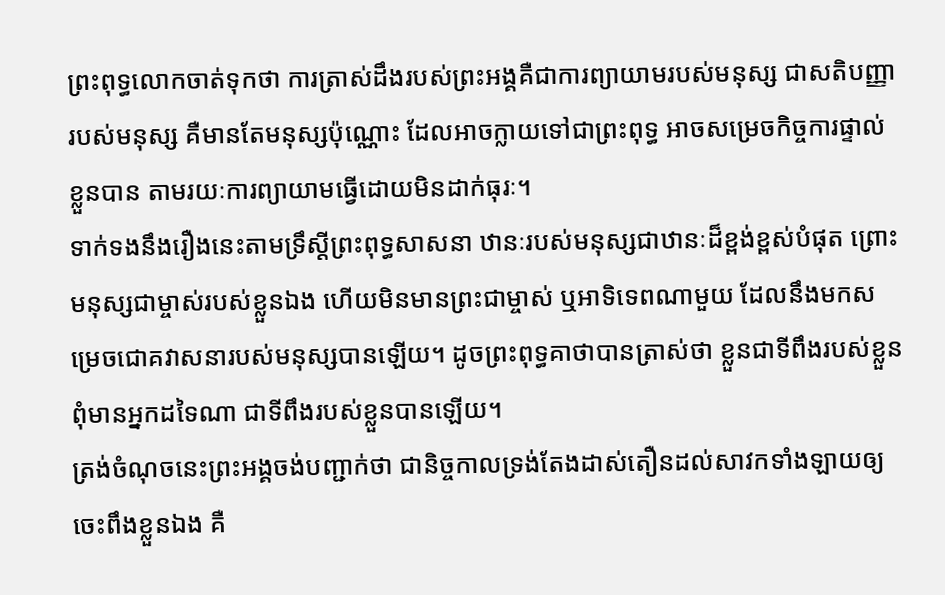ព្រះពុទ្ធលោកចាត់ទុកថា ការត្រាស់ដឹងរបស់ព្រះអង្គគឺជាការព្យាយាមរបស់មនុស្ស ជាសតិបញ្ញារបស់មនុស្ស គឺមានតែមនុស្សប៉ុណ្ណោះ ដែលអាចក្លាយទៅជាព្រះពុទ្ធ អាចសម្រេចកិច្ចការផ្ទាល់ខ្លួនបាន តាមរយៈការព្យាយាមធ្វើដោយមិនដាក់ធុរៈ។
ទាក់ទងនឹងរឿងនេះតាមទ្រឹស្តីព្រះពុទ្ធសាសនា ឋានៈរបស់មនុស្សជាឋានៈដ៏ខ្ពង់ខ្ពស់បំផុត ព្រោះមនុស្សជាម្ចាស់របស់ខ្លួនឯង ហើយមិនមានព្រះជាម្ចាស់ ឬអាទិទេពណាមួយ ដែលនឹងមកសម្រេចជោគវាសនារបស់មនុស្សបានឡើយ។ ដូចព្រះពុទ្ធគាថាបានត្រាស់ថា ខ្លួនជាទីពឹងរបស់ខ្លួន ពុំមានអ្នកដទៃណា ជាទីពឹងរបស់ខ្លួនបានឡើយ។
ត្រង់ចំណុចនេះព្រះអង្គចង់បញ្ជាក់ថា ជានិច្ចកាលទ្រង់តែងដាស់តឿនដល់សាវកទាំងឡាយឲ្យចេះពឹងខ្លួនឯង គឺ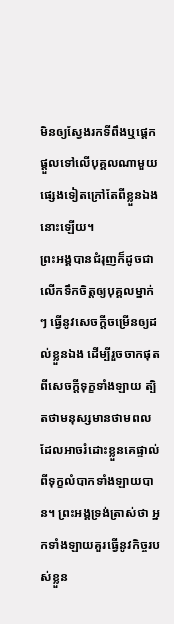មិនឲ្យស្វែងរកទីពឹងឬផ្ដេកផ្ដួលទៅលើបុគ្គលណាមួយផ្សេងទៀតក្រៅតែពីខ្លួនឯងនោះឡើយ។
ព្រះអង្គបានជំរុញក៏ដូចជាលើកទឹកចិត្តឲ្យបុគ្គលម្នាក់ៗ ធ្វើនូវសេចក្ដីចម្រើនឲ្យដល់ខ្លួនឯង ដើម្បីរួចចាកផុតពីសេចក្ដីទុក្ខទាំងឡាយ ត្បិតថាមនុស្សមានថាមពល ដែលអាចរំដោះខ្លួនគេផ្ទាល់ពីទុក្ខលំបាកទាំងឡាយបាន។ ព្រះអង្គទ្រង់ត្រាស់ថា អ្នកទាំងឡាយគួរធ្វើនូវកិច្ចរបស់ខ្លួន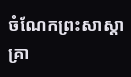ចំណែកព្រះសាស្តាគ្រា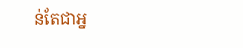ន់តែជាអ្ន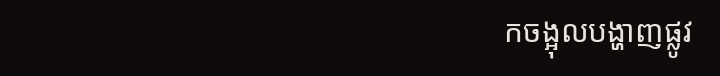កចង្អុលបង្ហាញផ្លូវ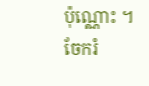ប៉ុណ្ណោះ ។
ចែករំ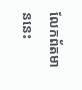លែកព័តមាននេះ